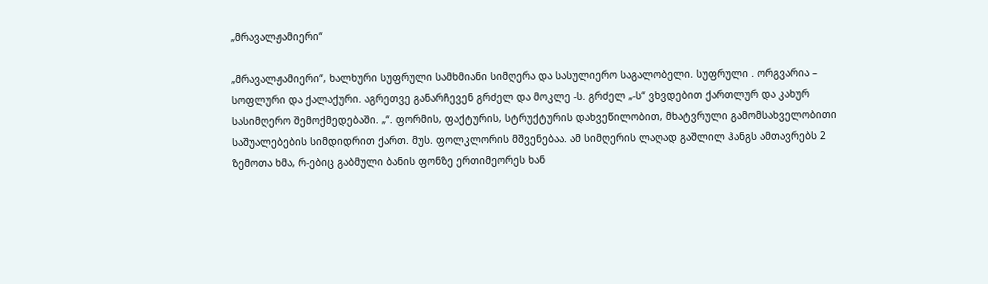„მრავალჟამიერი“

„მრავალჟამიერი“, ხალხური სუფრული სამხმიანი სიმღერა და სასულიერო საგალობელი. სუფრული . ორგვარია – სოფლური და ქალაქური. აგრეთვე განარჩევენ გრძელ და მოკლე -ს. გრძელ „-ს“ ვხვდებით ქართლურ და კახურ სასიმღერო შემოქმედებაში. „“. ფორმის, ფაქტურის, სტრუქტურის დახვეწილობით, მხატვრული გამომსახველობითი საშუალებების სიმდიდრით ქართ. მუს. ფოლკლორის მშვენებაა. ამ სიმღერის ლაღად გაშლილ ჰანგს ამთავრებს 2 ზემოთა ხმა, რ-ებიც გაბმული ბანის ფონზე ერთიმეორეს ხან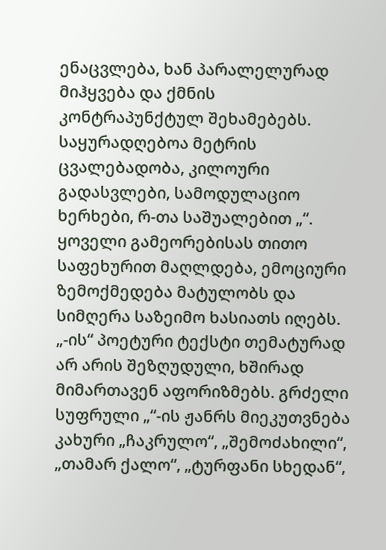ენაცვლება, ხან პარალელურად მიჰყვება და ქმნის კონტრაპუნქტულ შეხამებებს. საყურადღებოა მეტრის ცვალებადობა, კილოური გადასვლები, სამოდულაციო ხერხები, რ-თა საშუალებით „“. ყოველი გამეორებისას თითო საფეხურით მაღლდება, ემოციური ზემოქმედება მატულობს და სიმღერა საზეიმო ხასიათს იღებს. „-ის“ პოეტური ტექსტი თემატურად არ არის შეზღუდული, ხშირად მიმართავენ აფორიზმებს. გრძელი სუფრული „“-ის ჟანრს მიეკუთვნება კახური „ჩაკრულო“, „შემოძახილი“, „თამარ ქალო“, „ტურფანი სხედან“,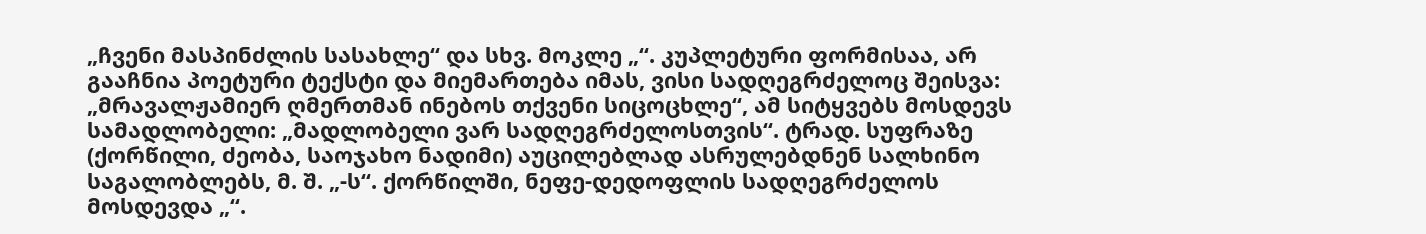„ჩვენი მასპინძლის სასახლე“ და სხვ. მოკლე „“. კუპლეტური ფორმისაა, არ გააჩნია პოეტური ტექსტი და მიემართება იმას, ვისი სადღეგრძელოც შეისვა: „მრავალჟამიერ ღმერთმან ინებოს თქვენი სიცოცხლე“, ამ სიტყვებს მოსდევს სამადლობელი: „მადლობელი ვარ სადღეგრძელოსთვის“. ტრად. სუფრაზე (ქორწილი, ძეობა, საოჯახო ნადიმი) აუცილებლად ასრულებდნენ სალხინო საგალობლებს, მ. შ. „-ს“. ქორწილში, ნეფე-დედოფლის სადღეგრძელოს მოსდევდა „“.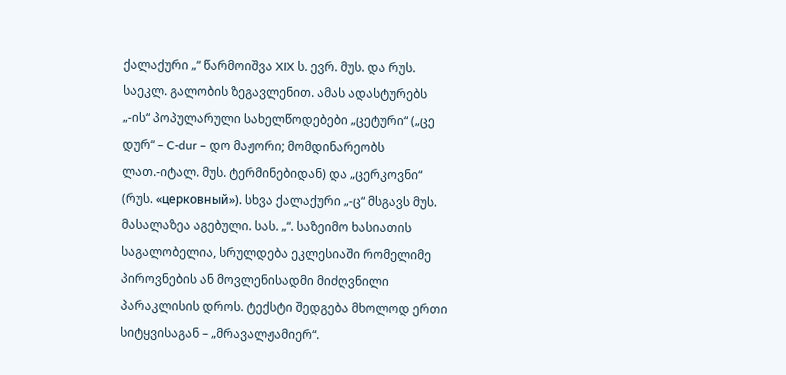ქალაქური „“ წარმოიშვა XIX ს. ევრ. მუს. და რუს. საეკლ. გალობის ზეგავლენით. ამას ადასტურებს „-ის“ პოპულარული სახელწოდებები „ცეტური“ („ცე დურ“ – C-dur – დო მაჟორი; მომდინარეობს ლათ.-იტალ. მუს. ტერმინებიდან) და „ცერკოვნი“ (რუს. «церковный»). სხვა ქალაქური „-ც“ მსგავს მუს. მასალაზეა აგებული. სას. „“. საზეიმო ხასიათის საგალობელია, სრულდება ეკლესიაში რომელიმე პიროვნების ან მოვლენისადმი მიძღვნილი პარაკლისის დროს. ტექსტი შედგება მხოლოდ ერთი სიტყვისაგან – „მრავალჟამიერ“.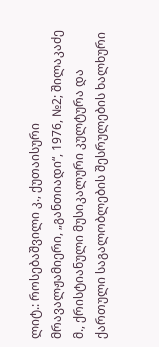ლიტ.: როსებაშვილი კ., ქუთაისური მრავალჟამიერი, „განთიადი“, 1976, №2; შილაკაძე მ., ქრისტიანული მუსიკალური კულტურა და ქართული საგალობლების შესრულების ხალხური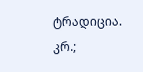ტრადიცია. კრ.;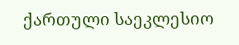ქართული საეკლესიო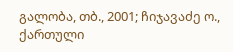გალობა, თბ., 2001; ჩიჯავაძე ო., ქართული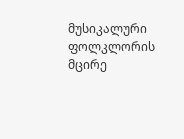მუსიკალური ფოლკლორის მცირე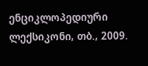ენციკლოპედიური ლექსიკონი, თბ., 2009.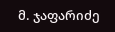მ. ჯაფარიძე